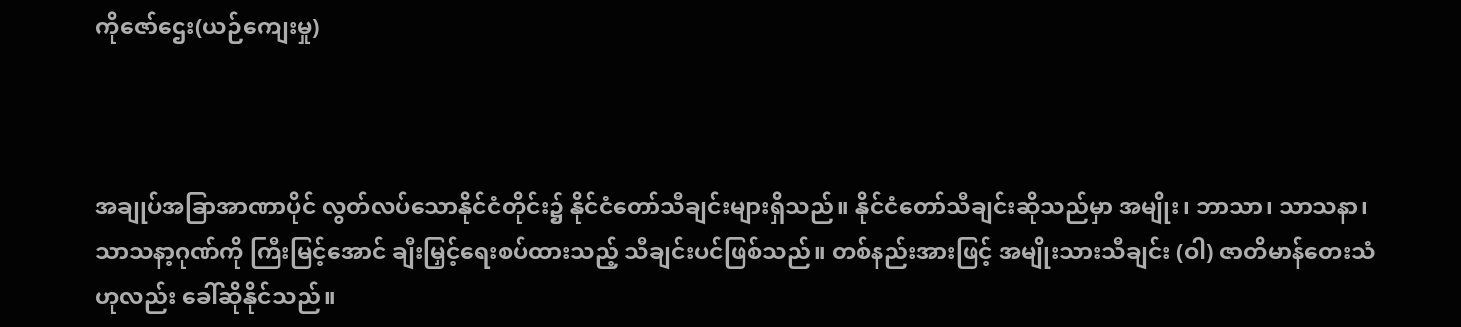ကိုဇော်ဌေး(ယဉ်ကျေးမှု)



အချုပ်အခြာအာဏာပိုင် လွတ်လပ်သောနိုင်ငံတိုင်း၌ နိုင်ငံတော်သီချင်းများရှိသည်။ နိုင်ငံတော်သီချင်းဆိုသည်မှာ အမျိုး၊ ဘာသာ၊ သာသနာ၊ သာသနာ့ဂုဏ်ကို ကြီးမြင့်အောင် ချီးမြှင့်ရေးစပ်ထားသည့် သီချင်းပင်ဖြစ်သည်။ တစ်နည်းအားဖြင့် အမျိုးသားသီချင်း (ဝါ) ဇာတိမာန်တေးသံဟုလည်း ခေါ်ဆိုနိုင်သည်။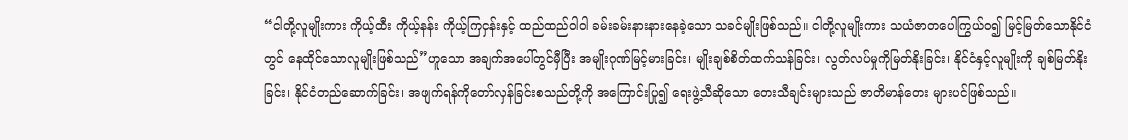“ငါတို့လူမျိုးကား ကိုယ့်ထီး ကိုယ့်နန်း ကိုယ့်ကြငှန်းနှင့် ထည်ထည်ဝါဝါ ခမ်းခမ်းနားနားနေခဲ့သော သခင်မျိုးဖြစ်သည်။ ငါတို့လူမျိုးကား သယံဇာတပေါကြွယ်ဝ၍ မြင့်မြတ်သောနိုင်ငံတွင် နေထိုင်သောလူမျိုးဖြစ်သည်”ဟူသော အချက်အပေါ်တွင်မှီပြီး အမျိုးဂုဏ်မြင့်မားခြင်း၊ မျိုးချစ်စိတ်ထက်သန်ခြင်း၊ လွတ်လပ်မှုကိုမြတ်နိုးခြင်း၊ နိုင်ငံနှင့်လူမျိုးကို ချစ်မြတ်နိုးခြင်း၊ နိုင်ငံတည်ဆောက်ခြင်း၊ အဖျက်ရန်ကိုတော်လှန်ခြင်းစသည်တို့ကို အကြောင်းပြု၍ ရေးဖွဲ့သီဆိုသော တေးသီချင်းများသည် ဇာတိမာန်တေး များပင်ဖြစ်သည်။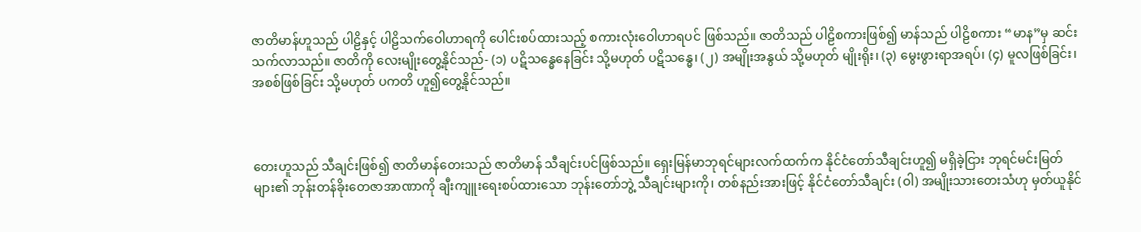ဇာတိမာန်ဟူသည် ပါဠိနှင့် ပါဠိသက်ဝေါဟာရကို ပေါင်းစပ်ထားသည့် စကားလုံးဝေါဟာရပင် ဖြစ်သည်။ ဇာတိသည် ပါဠိစကားဖြစ်၍ မာန်သည် ပါဠိစကား “မာန”မှ ဆင်းသက်လာသည်။ ဇာတိကို လေးမျိုးတွေ့နိုင်သည်- (၁) ပဋိသန္ဓေနေခြင်း သို့မဟုတ် ပဋိသန္ဓေ၊ (၂) အမျိုးအနွယ် သို့မဟုတ် မျိုးရိုး၊ (၃) မွေးဖွားရာအရပ်၊ (၄) မူလဖြစ်ခြင်း၊ အစစ်ဖြစ်ခြင်း သို့မဟုတ် ပကတိ ဟူ၍တွေ့နိုင်သည်။



တေးဟူသည် သီချင်းဖြစ်၍ ဇာတိမာန်တေးသည် ဇာတိမာန် သီချင်းပင်ဖြစ်သည်။ ရှေးမြန်မာဘုရင်များလက်ထက်က နိုင်ငံတော်သီချင်းဟူ၍ မရှိခဲ့ငြား ဘုရင်မင်းမြတ်များ၏ ဘုန်းတန်ခိုးတေဇာအာဏာကို ချီးကျူးရေးစပ်ထားသော ဘုန်းတော်ဘွဲ့ သီချင်းများကို၊ တစ်နည်းအားဖြင့် နိုင်ငံတော်သီချင်း (ဝါ) အမျိုးသားတေးသံဟု မှတ်ယူနိုင်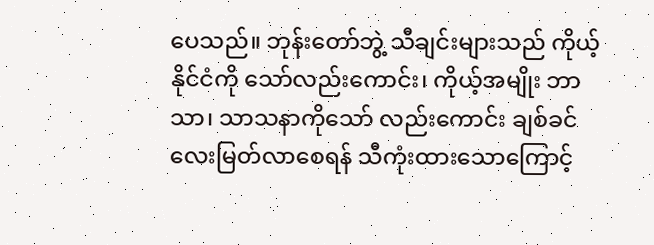ပေသည်။ ဘုန်းတော်ဘွဲ့ သီချင်းများသည် ကိုယ့်နိုင်ငံကို သော်လည်းကောင်း၊ ကိုယ့်အမျိုး ဘာသာ၊ သာသနာကိုသော် လည်းကောင်း ချစ်ခင်လေးမြတ်လာစေရန် သီကုံးထားသောကြောင့်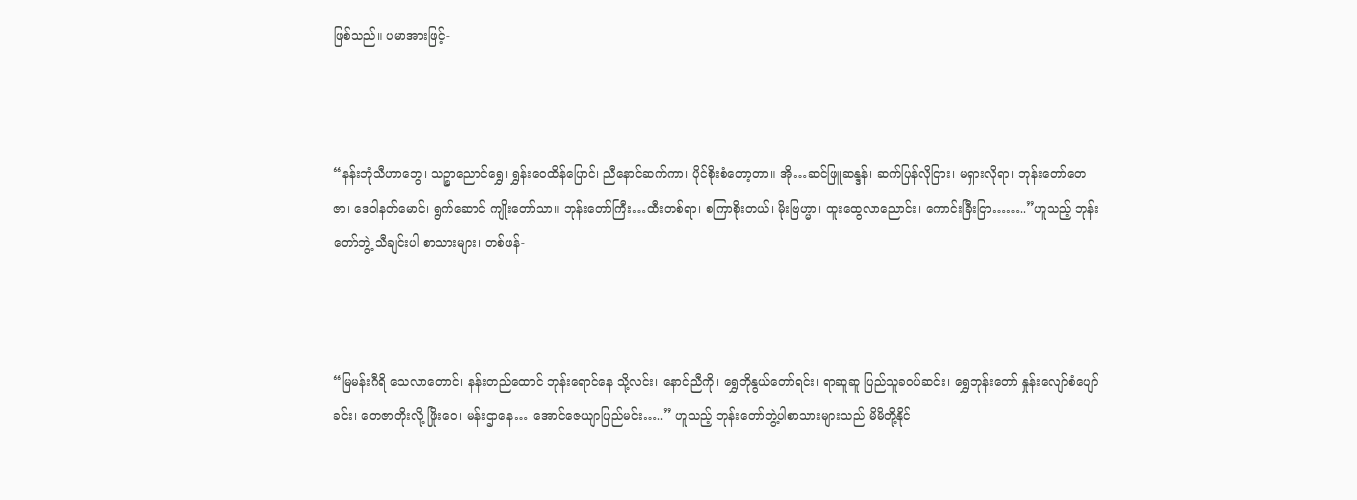ဖြစ်သည်။ ပမာအားဖြင့်-



“နန်းဘုံသီဟာဘွေ၊ သဉ္စာညောင်ရွှေ၊ ရွှန်းဝေထိန်ပြောင်၊ ညီနောင်ဆက်ကာ၊ ပိုင်စိုးစံတော့တာ။ အို…ဆင်ဖြူဆန္ဒန်၊ ဆက်ပြန်လိုငြား၊ မရှားလိုရာ၊ ဘုန်းတော်တေဇာ၊ ဒေဝါနတ်မောင်၊ ရွက်ဆောင် ကျိုးတော်သာ။ ဘုန်းတော်ကြီး…ထီးတစ်ရာ၊ စကြာစိုးတယ်၊ မိုးဗြဟ္မာ၊ ထူးထွေလာညောင်း၊ ကောင်းခြီးငြာ……..”ဟူသည့် ဘုန်းတော်ဘွဲ့ သီချင်းပါ စာသားများ၊ တစ်ဖန်-



“မြမန်းဂီရိ သေလာတောင်၊ နန်းတည်ထောင် ဘုန်းရောင်နေ သို့လင်း၊ နောင်ညီကို၊ ရွှေဘိုနွယ်တော်ရင်း၊ ရာဆူဆူ ပြည်သူခဝပ်ဆင်း၊ ရွှေဘုန်းတော် နှုန်းလျော်စံပျော်ခင်း၊ တေဇာတိုးလို့ ဖြိုးဝေ၊ မန်းဌာနေ… အောင်ဇေယျာပြည်မင်း…..” ဟူသည့် ဘုန်းတော်ဘွဲ့ပါစာသားများသည် မိမိတို့နိုင်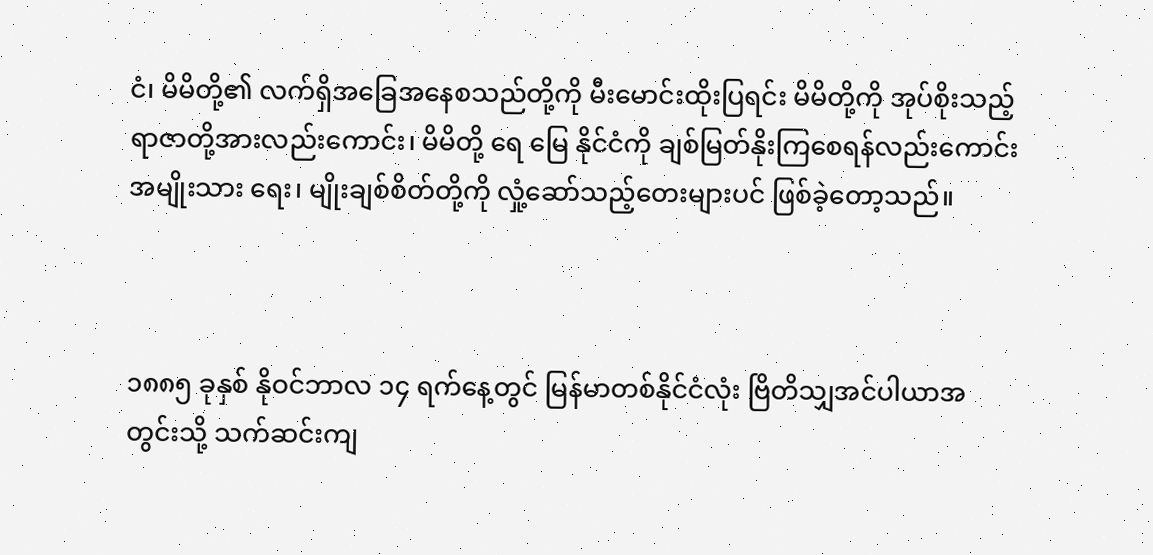ငံ၊ မိမိတို့၏ လက်ရှိအခြေအနေစသည်တို့ကို မီးမောင်းထိုးပြရင်း မိမိတို့ကို အုပ်စိုးသည့် ရာဇာတို့အားလည်းကောင်း၊ မိမိတို့ ရေ မြေ နိုင်ငံကို ချစ်မြတ်နိုးကြစေရန်လည်းကောင်း အမျိုးသား ရေး၊ မျိုးချစ်စိတ်တို့ကို လှုံ့ဆော်သည့်တေးများပင် ဖြစ်ခဲ့တော့သည်။



၁၈၈၅ ခုနှစ် နိုဝင်ဘာလ ၁၄ ရက်နေ့တွင် မြန်မာတစ်နိုင်ငံလုံး ဗြိတိသျှအင်ပါယာအတွင်းသို့ သက်ဆင်းကျ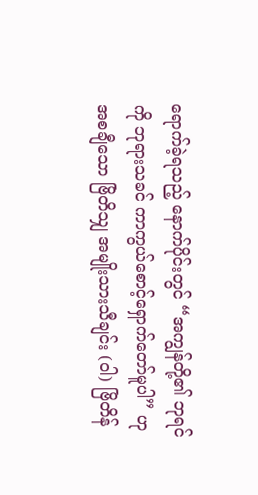ရောက်ခဲ့ရသည့် နောက်ပိုင်းတွင် “အကျွန်တို့၏ ဘုရင်ကို ဘုရားသခင် ကာကွယ်စောင့်ရှောက်တော်မူပါ” ဟု အစချီသော ဗြိတိသျှ အမျိုးသားသီချင်း (ဝါ) ဗြိတိန်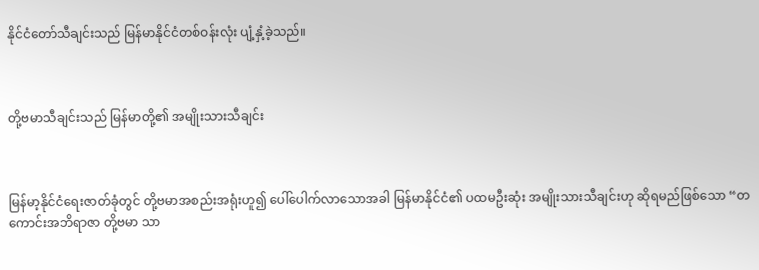နိုင်ငံတော်သီချင်းသည် မြန်မာနိုင်ငံတစ်ဝန်းလုံး ပျံ့နှံ့ခဲ့သည်။



တို့ဗမာသီချင်းသည် မြန်မာတို့၏ အမျိုးသားသီချင်း



မြန်မာ့နိုင်ငံရေးဇာတ်ခုံတွင် တို့ဗမာအစည်းအရုံးဟူ၍ ပေါ်ပေါက်လာသောအခါ မြန်မာနိုင်ငံ၏ ပထမဦးဆုံး အမျိုးသားသီချင်းဟု ဆိုရမည်ဖြစ်သော “တကောင်းအဘိရာဇာ တို့ဗမာ သာ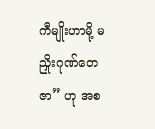ကီမျိုးဟာမို့ မညှိုးဂုဏ်တေဇာ” ဟု အစ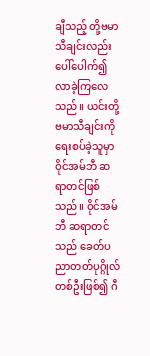ချီသည့် တို့ဗမာသီချင်းလည်း ပေါ်ပေါက်၍ လာခဲ့ကြလေသည်။ ယင်းတို့ဗမာသီချင်းကို ရေးစပ်ခဲ့သူမှာ ဝိုင်အမ်ဘီ ဆရာတင်ဖြစ်သည်။ ဝိုင်အမ်ဘီ ဆရာတင်သည် ခေတ်ပညာတတ်ပုဂ္ဂိုလ်တစ်ဦးဖြစ်၍ ဂီ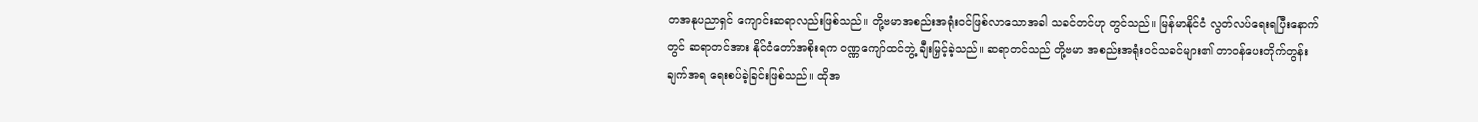တအနုပညာရှင် ကျောင်းဆရာလည်းဖြစ်သည်။ တို့ဗမာအစည်းအရုံးဝင်ဖြစ်လာသောအခါ သခင်တင်ဟု တွင်သည်။ မြန်မာနိုင်ငံ လွတ်လပ်ရေးရပြီးနောက်တွင် ဆရာတင်အား နိုင်ငံတော်အစိုးရက ဝဏ္ဏကျော်ထင်ဘွဲ့ ချီးမြှင့်ခဲ့သည်။ ဆရာတင်သည် တို့ဗမာ အစည်းအရုံးဝင်သခင်များ၏ တာဝန်ပေးတိုက်တွန်းချက်အရ ရေးစပ်ခဲ့ခြင်းဖြစ်သည်။ ထိုအ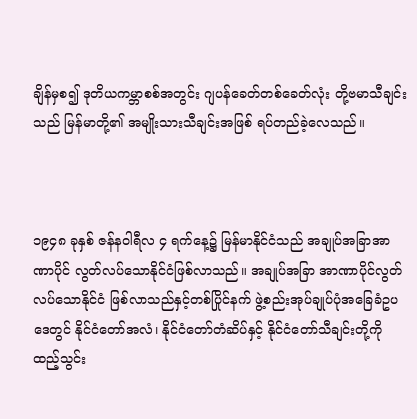ချိန်မှစ၍ ဒုတိယကမ္ဘာစစ်အတွင်း ဂျပန်ခေတ်တစ်ခေတ်လုံး တို့ဗမာသီချင်းသည် မြန်မာတို့၏ အမျိုးသားသီချင်းအဖြစ် ရပ်တည်ခဲ့လေသည်။



၁၉၄၈ ခုနှစ် ဇန်နဝါရီလ ၄ ရက်နေ့၌ မြန်မာနိုင်ငံသည် အချုပ်အခြာအာဏာပိုင် လွတ်လပ်သောနိုင်ငံဖြစ်လာသည်။ အချုပ်အခြာ အာဏာပိုင်လွတ်လပ်သောနိုင်ငံ ဖြစ်လာသည်နှင့်တစ်ပြိုင်နက် ဖွဲ့စည်းအုပ်ချုပ်ပုံအခြေခံဥပဒေတွင် နိုင်ငံတော်အလံ၊ နိုင်ငံတော်တံဆိပ်နှင့် နိုင်ငံတော်သီချင်းတို့ကို ထည့်သွင်း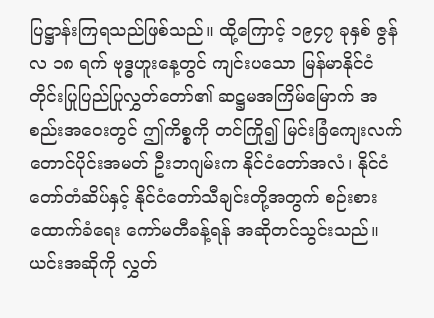ပြဋ္ဌာန်းကြရသည်ဖြစ်သည်။ ထို့ကြောင့် ၁၉၄၇ ခုနှစ် ဇွန်လ ၁၈ ရက် ဗုဒ္ဓဟူးနေ့တွင် ကျင်းပသော မြန်မာနိုင်ငံ တိုင်းပြုပြည်ပြုလွှတ်တော်၏ ဆဋ္ဌမအကြိမ်မြောက် အစည်းအဝေးတွင် ဤကိစ္စကို တင်ကြို၍ မြင်းခြံကျေးလက်တောင်ပိုင်းအမတ် ဦးဘဂျမ်းက နိုင်ငံတော်အလံ၊ နိုင်ငံတော်တံဆိပ်နှင့် နိုင်ငံတော်သီချင်းတို့အတွက် စဉ်းစားထောက်ခံရေး ကော်မတီခန့်ရန် အဆိုတင်သွင်းသည်။ ယင်းအဆိုကို လွှတ်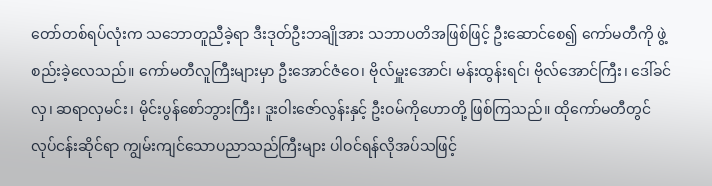တော်တစ်ရပ်လုံးက သဘောတူညီခဲ့ရာ ဒီးဒုတ်ဦးဘချိုအား သဘာပတိအဖြစ်ဖြင့် ဦးဆောင်စေ၍ ကော်မတီကို ဖွဲ့စည်းခဲ့လေသည်။ ကော်မတီလူကြီးများမှာ ဦးအောင်ဇံဝေ၊ ဗိုလ်မှူးအောင်၊ မန်းထွန်းရင်၊ ဗိုလ်အောင်ကြီး၊ ဒေါ်ခင်လှ၊ ဆရာလှမင်း၊ မိုင်းပွန်စော်ဘွားကြီး၊ ဒူးဝါးဇော်လွန်းနှင့် ဦးဝမ်ကိုဟောတို့ ဖြစ်ကြသည်။ ထိုကော်မတီတွင် လုပ်ငန်းဆိုင်ရာ ကျွမ်းကျင်သောပညာသည်ကြီးများ ပါဝင်ရန်လိုအပ်သဖြင့်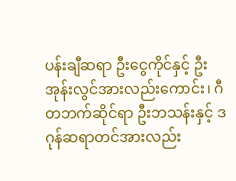ပန်းချီဆရာ ဦးငွေကိုင်နှင့် ဦးအုန်းလွင်အားလည်းကောင်း၊ ဂီတဘက်ဆိုင်ရာ ဦးဘသန်းနှင့် ဒဂုန်ဆရာတင်အားလည်း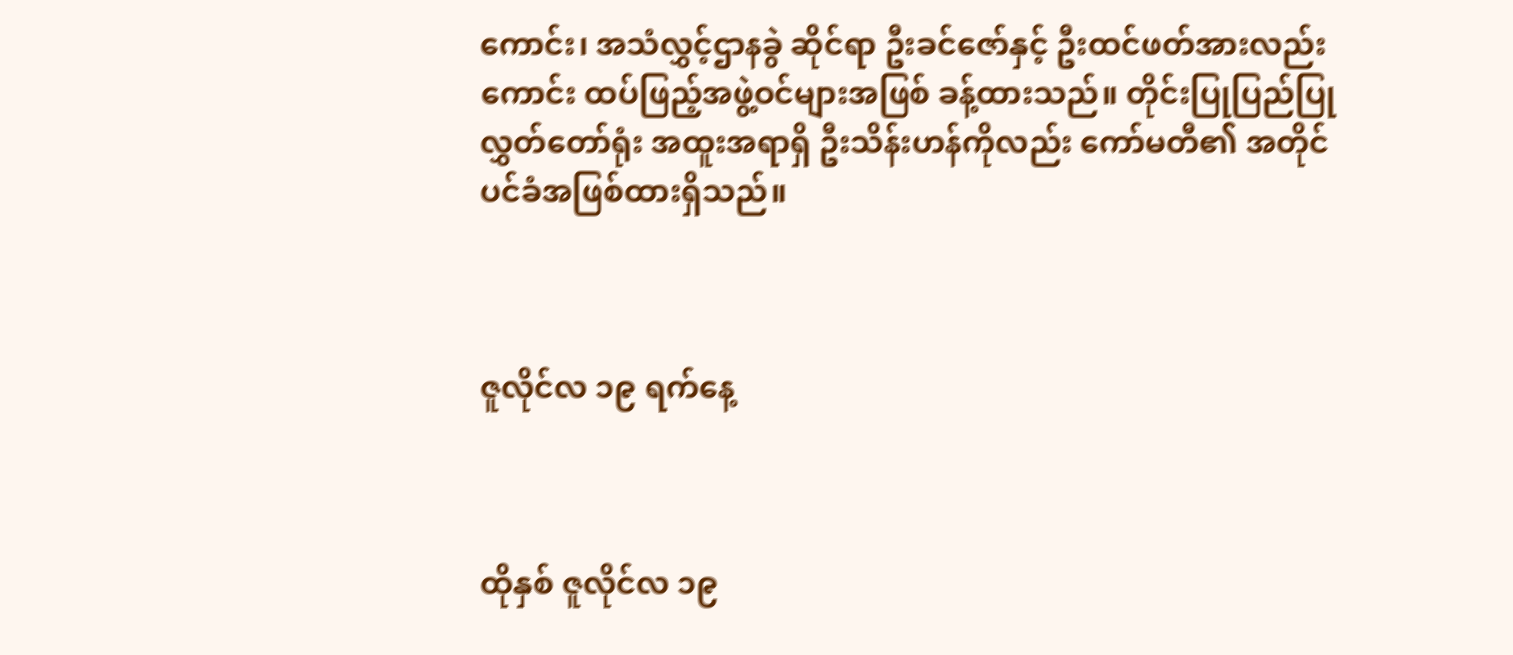ကောင်း၊ အသံလွှင့်ဌာနခွဲ ဆိုင်ရာ ဦးခင်ဇော်နှင့် ဦးထင်ဖတ်အားလည်းကောင်း ထပ်ဖြည့်အဖွဲ့ဝင်များအဖြစ် ခန့်ထားသည်။ တိုင်းပြုပြည်ပြု လွှတ်တော်ရုံး အထူးအရာရှိ ဦးသိန်းဟန်ကိုလည်း ကော်မတီ၏ အတိုင်ပင်ခံအဖြစ်ထားရှိသည်။



ဇူလိုင်လ ၁၉ ရက်နေ့



ထိုနှစ် ဇူလိုင်လ ၁၉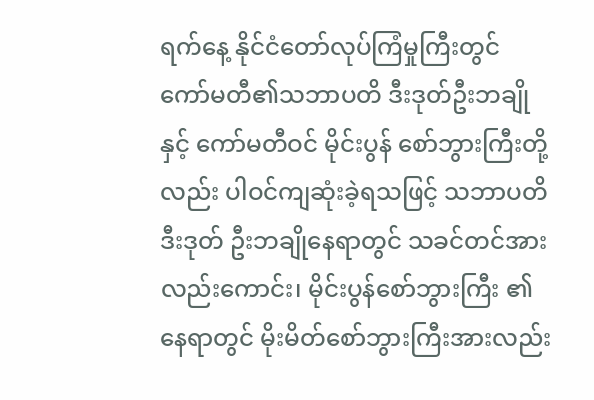ရက်နေ့ နိုင်ငံတော်လုပ်ကြံမှုကြီးတွင် ကော်မတီ၏သဘာပတိ ဒီးဒုတ်ဦးဘချိုနှင့် ကော်မတီဝင် မိုင်းပွန် စော်ဘွားကြီးတို့လည်း ပါဝင်ကျဆုံးခဲ့ရသဖြင့် သဘာပတိ ဒီးဒုတ် ဦးဘချိုနေရာတွင် သခင်တင်အားလည်းကောင်း၊ မိုင်းပွန်စော်ဘွားကြီး ၏နေရာတွင် မိုးမိတ်စော်ဘွားကြီးအားလည်း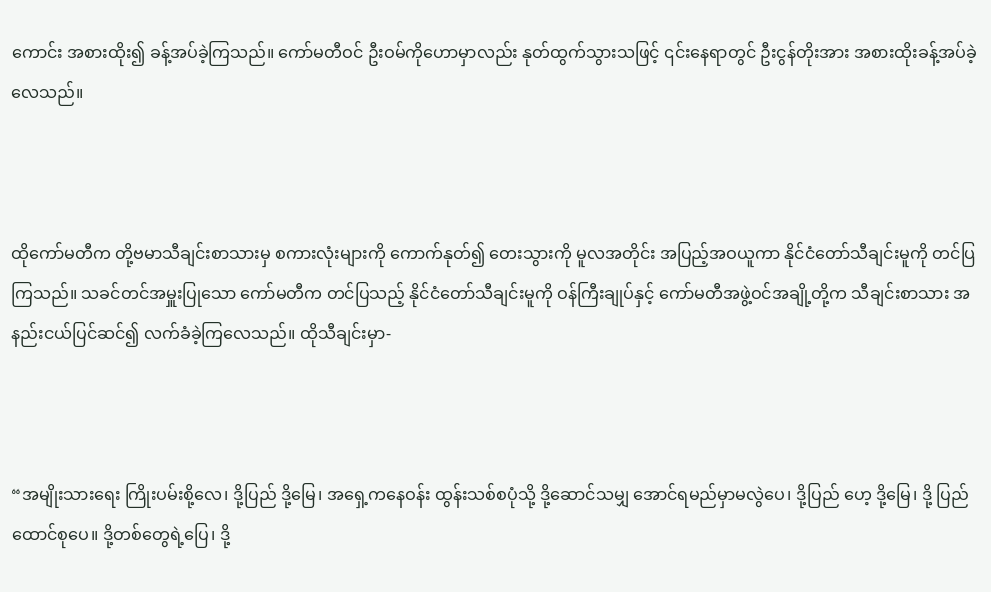ကောင်း အစားထိုး၍ ခန့်အပ်ခဲ့ကြသည်။ ကော်မတီဝင် ဦးဝမ်ကိုဟောမှာလည်း နုတ်ထွက်သွားသဖြင့် ၎င်းနေရာတွင် ဦးငွန်တိုးအား အစားထိုးခန့်အပ်ခဲ့လေသည်။



ထိုကော်မတီက တို့ဗမာသီချင်းစာသားမှ စကားလုံးများကို ကောက်နုတ်၍ တေးသွားကို မူလအတိုင်း အပြည့်အဝယူကာ နိုင်ငံတော်သီချင်းမူကို တင်ပြကြသည်။ သခင်တင်အမှူးပြုသော ကော်မတီက တင်ပြသည့် နိုင်ငံတော်သီချင်းမူကို ဝန်ကြီးချုပ်နှင့် ကော်မတီအဖွဲ့ဝင်အချို့တို့က သီချင်းစာသား အနည်းငယ်ပြင်ဆင်၍ လက်ခံခဲ့ကြလေသည်။ ထိုသီချင်းမှာ-



“အမျိုးသားရေး ကြိုးပမ်းစို့လေ၊ ဒို့ပြည် ဒို့မြေ၊ အရှေ့ကနေဝန်း ထွန်းသစ်စပုံသို့ ဒို့ဆောင်သမျှ အောင်ရမည်မှာမလွဲပေ၊ ဒို့ပြည် ဟေ့ ဒို့မြေ၊ ဒို့ ပြည်ထောင်စုပေ။ ဒို့တစ်တွေရဲ့ပြေ၊ ဒို့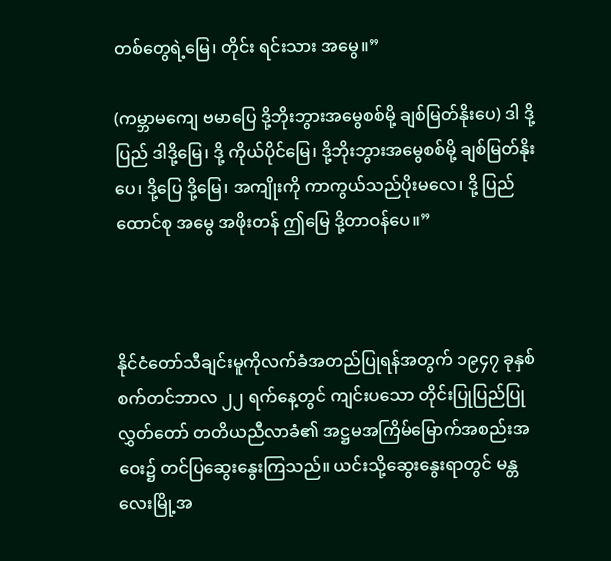တစ်တွေရဲ့မြေ၊ တိုင်း ရင်းသား အမွေ။”

(ကမ္ဘာမကျေ ဗမာပြေ ဒို့ဘိုးဘွားအမွေစစ်မို့ ချစ်မြတ်နိုးပေ) ဒါ ဒို့ပြည် ဒါဒို့မြေ၊ ဒို့ ကိုယ်ပိုင်မြေ၊ ဒို့ဘိုးဘွားအမွေစစ်မို့ ချစ်မြတ်နိုးပေ၊ ဒို့ပြေ ဒို့မြေ၊ အကျိုးကို ကာကွယ်သည်ပိုးမလေ၊ ဒို့ ပြည်ထောင်စု အမွေ အဖိုးတန် ဤမြေ ဒို့တာဝန်ပေ။”



နိုင်ငံတော်သီချင်းမူကိုလက်ခံအတည်ပြုရန်အတွက် ၁၉၄၇ ခုနှစ် စက်တင်ဘာလ ၂၂ ရက်နေ့တွင် ကျင်းပသော တိုင်းပြုပြည်ပြုလွှတ်တော် တတိယညီလာခံ၏ အဋ္ဌမအကြိမ်မြောက်အစည်းအဝေး၌ တင်ပြဆွေးနွေးကြသည်။ ယင်းသို့ဆွေးနွေးရာတွင် မန္တလေးမြို့အ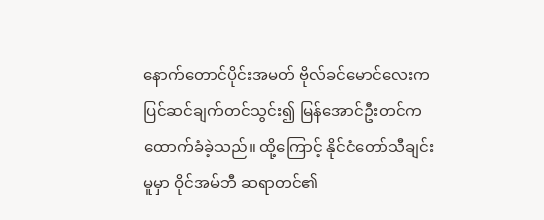နောက်တောင်ပိုင်းအမတ် ဗိုလ်ခင်မောင်လေးက ပြင်ဆင်ချက်တင်သွင်း၍ မြန်အောင်ဦးတင်က ထောက်ခံခဲ့သည်။ ထို့ကြောင့် နိုင်ငံတော်သီချင်းမူမှာ ဝိုင်အမ်ဘီ ဆရာတင်၏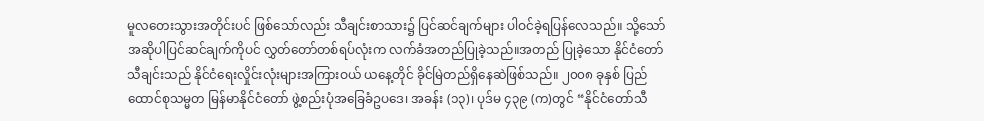မူလတေးသွားအတိုင်းပင် ဖြစ်သော်လည်း သီချင်းစာသား၌ ပြင်ဆင်ချက်များ ပါဝင်ခဲ့ရပြန်လေသည်။ သို့သော် အဆိုပါပြင်ဆင်ချက်ကိုပင် လွှတ်တော်တစ်ရပ်လုံးက လက်ခံအတည်ပြုခဲ့သည်။အတည် ပြုခဲ့သော နိုင်ငံတော်သီချင်းသည် နိုင်ငံရေးလှိုင်းလုံးများအကြားဝယ် ယနေ့တိုင် ခိုင်မြဲတည်ရှိနေဆဲဖြစ်သည်။ ၂၀၀၈ ခုနှစ် ပြည်ထောင်စုသမ္မတ မြန်မာနိုင်ငံတော် ဖွဲ့စည်းပုံအခြေခံဥပဒေ၊ အခန်း (၁၃)၊ ပုဒ်မ ၄၃၉ (က)တွင် “နိုင်ငံတော်သီ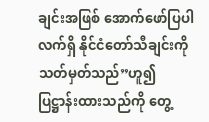ချင်းအဖြစ် အောက်ဖော်ပြပါ လက်ရှိ နိုင်ငံတော်သီချင်းကို သတ်မှတ်သည်”ဟူ၍ ပြဋ္ဌာန်းထားသည်ကို တွေ့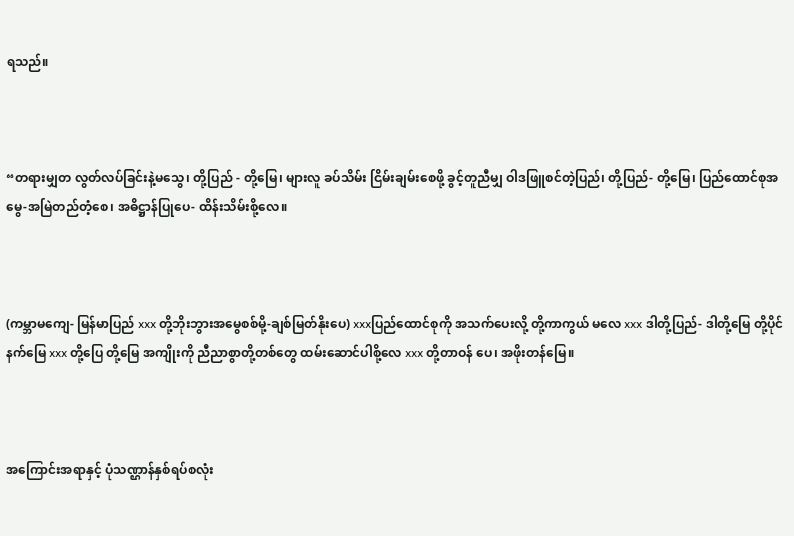ရသည်။



“တရားမျှတ လွတ်လပ်ခြင်းနဲ့မသွေ၊ တို့ပြည် - တို့မြေ၊ များလူ ခပ်သိမ်း ငြိမ်းချမ်းစေဖို့ ခွင့်တူညီမျှ ဝါဒဖြူစင်တဲ့ပြည်၊ တို့ပြည်- တို့မြေ၊ ပြည်ထောင်စုအမွေ-အမြဲတည်တံ့စေ၊ အဓိဋ္ဌာန်ပြုပေ- ထိန်းသိမ်းစို့လေ။



(ကမ္ဘာမကျေ- မြန်မာပြည် xxx တို့ဘိုးဘွားအမွေစစ်မို့-ချစ်မြတ်နိုးပေ) xxxပြည်ထောင်စုကို အသက်ပေးလို့ တို့ကာကွယ် မလေ xxx ဒါတို့ပြည်- ဒါတို့မြေ တို့ပိုင်နက်မြေ xxx တို့ပြေ တို့မြေ အကျိုးကို ညီညာစွာတို့တစ်တွေ ထမ်းဆောင်ပါစို့လေ xxx တို့တာဝန် ပေ၊ အဖိုးတန်မြေ။



အကြောင်းအရာနှင့် ပုံသဏ္ဌာန်နှစ်ရပ်စလုံး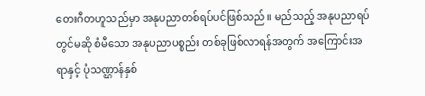တေးဂီတဟူသည်မှာ အနုပညာတစ်ရပ်ပင်ဖြစ်သည်။ မည်သည့် အနုပညာရပ်တွင်မဆို စံမီသော အနုပညာပစ္စည်း တစ်ခုဖြစ်လာရန်အတွက် အကြောင်းအရာနှင့် ပုံသဏ္ဌာန်နှစ်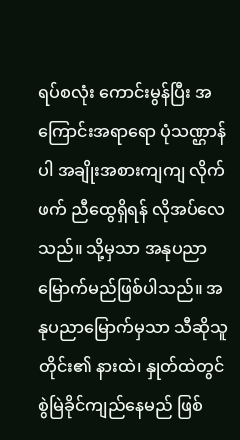ရပ်စလုံး ကောင်းမွန်ပြီး အကြောင်းအရာရော ပုံသဏ္ဌာန်ပါ အချိုးအစားကျကျ လိုက်ဖက် ညီထွေရှိရန် လိုအပ်လေသည်။ သို့မှသာ အနုပညာမြောက်မည်ဖြစ်ပါသည်။ အနုပညာမြောက်မှသာ သီဆိုသူတိုင်း၏ နားထဲ၊ နှုတ်ထဲတွင် စွဲမြဲခိုင်ကျည်နေမည် ဖြစ်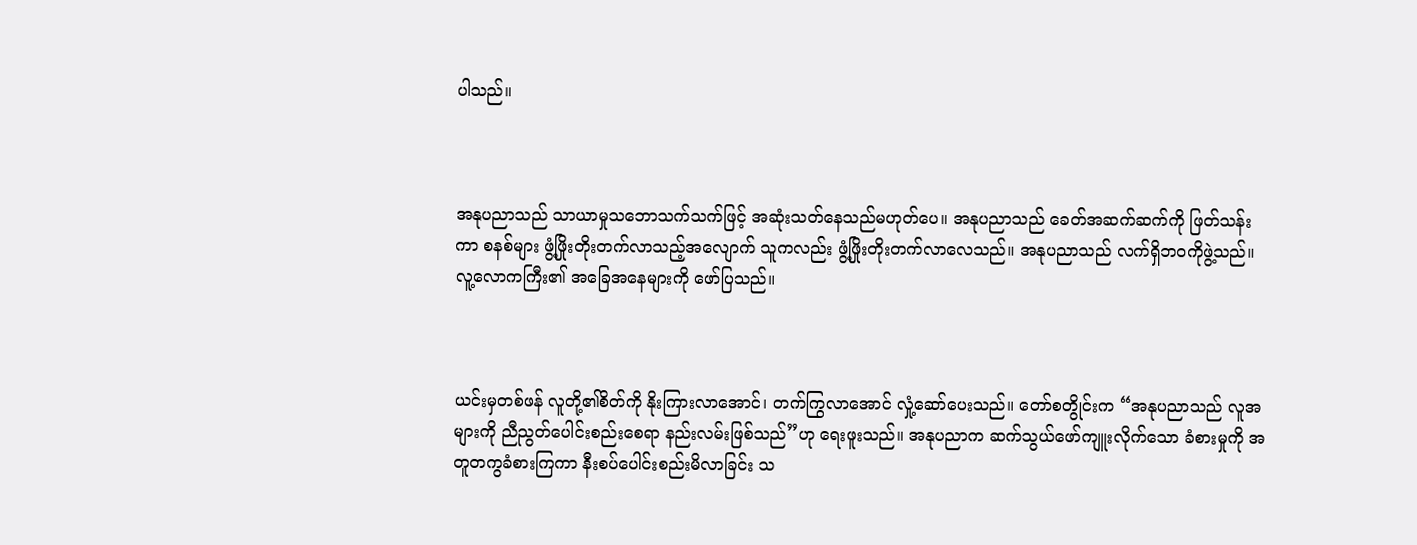ပါသည်။



အနုပညာသည် သာယာမှုသဘောသက်သက်ဖြင့် အဆုံးသတ်နေသည်မဟုတ်ပေ။ အနုပညာသည် ခေတ်အဆက်ဆက်ကို ဖြတ်သန်း ကာ စနစ်များ ဖွံ့ဖြိုးတိုးတက်လာသည့်အလျောက် သူကလည်း ဖွံ့ဖြိုးတိုးတက်လာလေသည်။ အနုပညာသည် လက်ရှိဘဝကိုဖွဲ့သည်။ လူ့လောကကြီး၏ အခြေအနေများကို ဖော်ပြသည်။



ယင်းမှတစ်ဖန် လူတို့၏စိတ်ကို နိုးကြားလာအောင်၊ တက်ကြွလာအောင် လှုံ့ဆော်ပေးသည်။ တော်စတွိုင်းက “အနုပညာသည် လူအများကို ညီညွတ်ပေါင်းစည်းစေရာ နည်းလမ်းဖြစ်သည်”ဟု ရေးဖူးသည်။ အနုပညာက ဆက်သွယ်ဖော်ကျူးလိုက်သော ခံစားမှုကို အတူတကွခံစားကြကာ နီးစပ်ပေါင်းစည်းမိလာခြင်း သ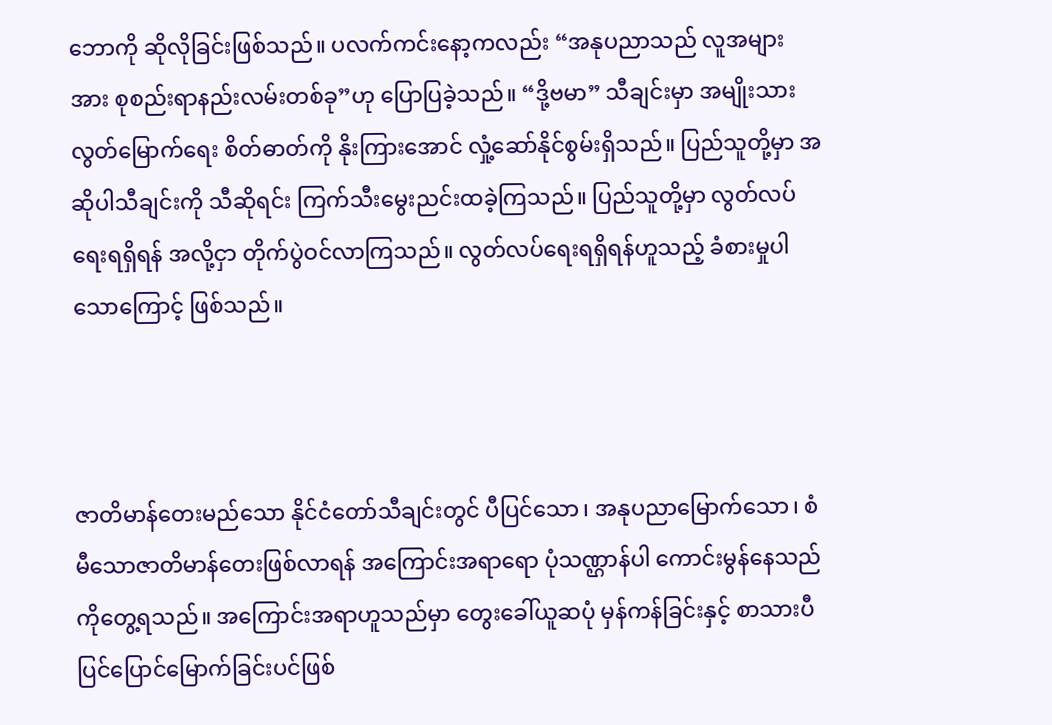ဘောကို ဆိုလိုခြင်းဖြစ်သည်။ ပလက်ကင်းနော့ကလည်း “အနုပညာသည် လူအများအား စုစည်းရာနည်းလမ်းတစ်ခု”ဟု ပြောပြခဲ့သည်။ “ဒို့ဗမာ” သီချင်းမှာ အမျိုးသားလွတ်မြောက်ရေး စိတ်ဓာတ်ကို နိုးကြားအောင် လှုံ့ဆော်နိုင်စွမ်းရှိသည်။ ပြည်သူတို့မှာ အဆိုပါသီချင်းကို သီဆိုရင်း ကြက်သီးမွေးညင်းထခဲ့ကြသည်။ ပြည်သူတို့မှာ လွတ်လပ်ရေးရရှိရန် အလို့ငှာ တိုက်ပွဲဝင်လာကြသည်။ လွတ်လပ်ရေးရရှိရန်ဟူသည့် ခံစားမှုပါသောကြောင့် ဖြစ်သည်။



ဇာတိမာန်တေးမည်သော နိုင်ငံတော်သီချင်းတွင် ပီပြင်သော၊ အနုပညာမြောက်သော၊ စံမီသောဇာတိမာန်တေးဖြစ်လာရန် အကြောင်းအရာရော ပုံသဏ္ဌာန်ပါ ကောင်းမွန်နေသည်ကိုတွေ့ရသည်။ အကြောင်းအရာဟူသည်မှာ တွေးခေါ်ယူဆပုံ မှန်ကန်ခြင်းနှင့် စာသားပီပြင်ပြောင်မြောက်ခြင်းပင်ဖြစ်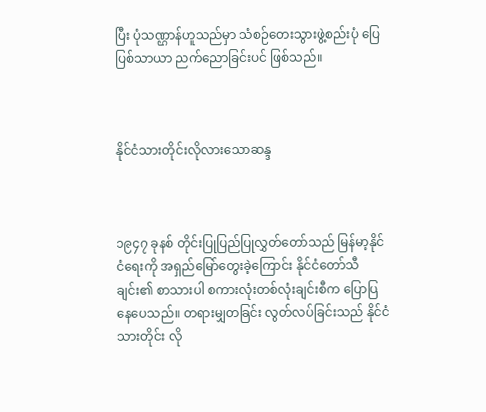ပြီး ပုံသဏ္ဌာန်ဟူသည်မှာ သံစဉ်တေးသွားဖွဲ့စည်းပုံ ပြေပြစ်သာယာ ညက်ညောခြင်းပင် ဖြစ်သည်။



နိုင်ငံသားတိုင်းလိုလားသောဆန္ဒ



၁၉၄၇ ခုနစ် တိုင်းပြုပြည်ပြုလွှတ်တော်သည် မြန်မာ့နိုင်ငံရေးကို အရှည်မြော်တွေးခဲ့ကြောင်း နိုင်ငံတော်သီချင်း၏ စာသားပါ စကားလုံးတစ်လုံးချင်းစီက ပြောပြနေပေသည်။ တရားမျှတခြင်း လွတ်လပ်ခြင်းသည် နိုင်ငံသားတိုင်း လို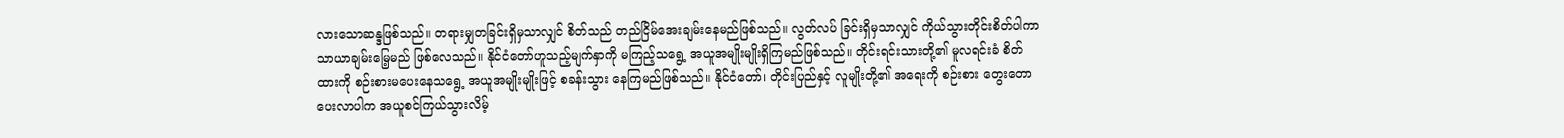လားသောဆန္ဒဖြစ်သည်။ တရားမျှတခြင်းရှိမှသာလျှင် စိတ်သည် တည်ငြိမ်အေးချမ်းနေမည်ဖြစ်သည်။ လွတ်လပ် ခြင်းရှိမှသာလျှင် ကိုယ်သွားတိုင်းစိတ်ပါကာ သာယာချမ်းမြေ့မည် ဖြစ်လေသည်။ နိုင်ငံတော်ဟူသည့်မျက်နှာကို မကြည့်သရွေ့ အယူအမျိုးမျိုးရှိကြမည်ဖြစ်သည်။ တိုင်းရင်းသားတို့၏ မူလရင်းခံ စိတ်ထားကို စဉ်းစားမပေးနေသရွေ့ အယူအမျိုးမျိုးဖြင့် စခန်းသွား နေကြမည်ဖြစ်သည်။ နိုင်ငံတော်၊ တိုင်းပြည်နှင့် လူမျိုးတို့၏ အရေးကို စဉ်းစား တွေးတောပေးလာပါက အယူစင်ကြယ်သွားလိမ့်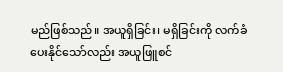မည်ဖြစ်သည်။ အယူရှိခြင်း၊ မရှိခြင်းကို လက်ခံပေးနိုင်သော်လည်း အယူဖြူစင်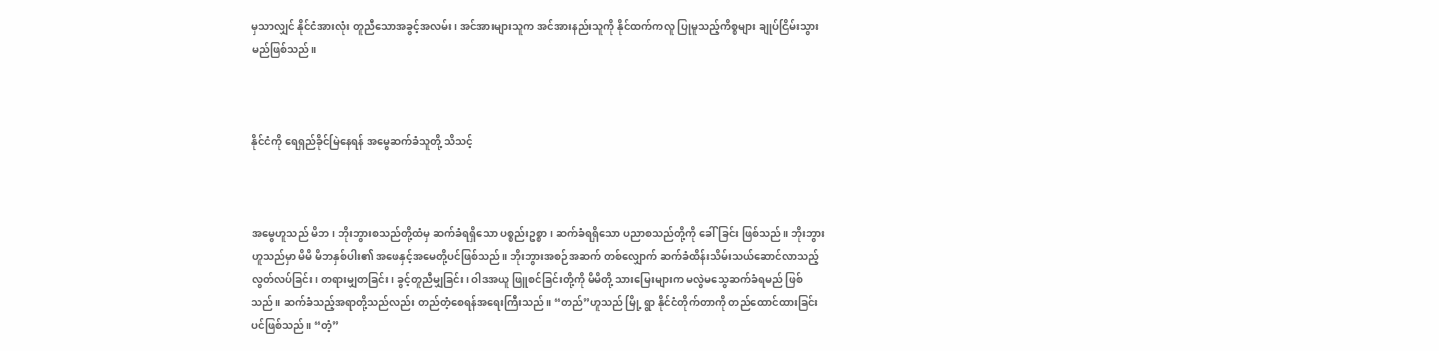မှသာလျှင် နိုင်ငံအားလုံး တူညီသောအခွင့်အလမ်း၊ အင်အားများသူက အင်အားနည်းသူကို နိုင်ထက်ကလူ ပြုမူသည့်ကိစ္စများ ချုပ်ငြိမ်းသွား မည်ဖြစ်သည်။



နိုင်ငံကို ရေရှည်ခိုင်မြဲနေရန် အမွေဆက်ခံသူတို့ သိသင့်



အမွေဟူသည် မိဘ၊ ဘိုးဘွားစသည်တို့ထံမှ ဆက်ခံရရှိသော ပစ္စည်းဥစ္စာ၊ ဆက်ခံရရှိသော ပညာစသည်တို့ကို ခေါ်ခြင်း ဖြစ်သည်။ ဘိုးဘွားဟူသည်မှာ မိမိ မိဘနှစ်ပါး၏ အဖေနှင့်အမေတို့ပင်ဖြစ်သည်။ ဘိုးဘွားအစဉ်အဆက် တစ်လျှောက် ဆက်ခံထိန်းသိမ်းသယ်ဆောင်လာသည့် လွတ်လပ်ခြင်း၊ တရားမျှတခြင်း၊ ခွင့်တူညီမျှခြင်း၊ ဝါဒအယူ ဖြူစင်ခြင်းတို့ကို မိမိတို့ သားမြေးများက မလွဲမသွေဆက်ခံရမည် ဖြစ်သည်။ ဆက်ခံသည့်အရာတို့သည်လည်း တည်တံ့စေရန်အရေးကြီးသည်။ “တည်”ဟူသည် မြို့ ရွာ နိုင်ငံတိုက်တာကို တည်ထောင်ထားခြင်းပင်ဖြစ်သည်။ “တံ့”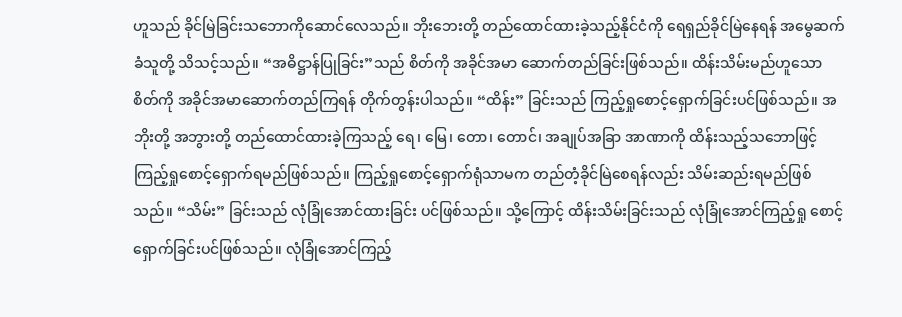ဟူသည် ခိုင်မြဲခြင်းသဘောကိုဆောင်လေသည်။ ဘိုးဘေးတို့ တည်ထောင်ထားခဲ့သည့်နိုင်ငံကို ရေရှည်ခိုင်မြဲနေရန် အမွေဆက်ခံသူတို့ သိသင့်သည်။ “အဓိဋ္ဌာန်ပြုခြင်း”သည် စိတ်ကို အခိုင်အမာ ဆောက်တည်ခြင်းဖြစ်သည်။ ထိန်းသိမ်းမည်ဟူသော စိတ်ကို အခိုင်အမာဆောက်တည်ကြရန် တိုက်တွန်းပါသည်။ “ထိန်း” ခြင်းသည် ကြည့်ရှုစောင့်ရှောက်ခြင်းပင်ဖြစ်သည်။ အဘိုးတို့ အဘွားတို့ တည်ထောင်ထားခဲ့ကြသည့် ရေ၊ မြေ၊ တော၊ တောင်၊ အချုပ်အခြာ အာဏာကို ထိန်းသည့်သဘောဖြင့် ကြည့်ရှုစောင့်ရှောက်ရမည်ဖြစ်သည်။ ကြည့်ရှုစောင့်ရှောက်ရုံသာမက တည်တံ့ခိုင်မြဲစေရန်လည်း သိမ်းဆည်းရမည်ဖြစ်သည်။ “သိမ်း” ခြင်းသည် လုံခြုံအောင်ထားခြင်း ပင်ဖြစ်သည်။ သို့ကြောင့် ထိန်းသိမ်းခြင်းသည် လုံခြုံအောင်ကြည့်ရှု စောင့်ရှောက်ခြင်းပင်ဖြစ်သည်။ လုံခြုံအောင်ကြည့်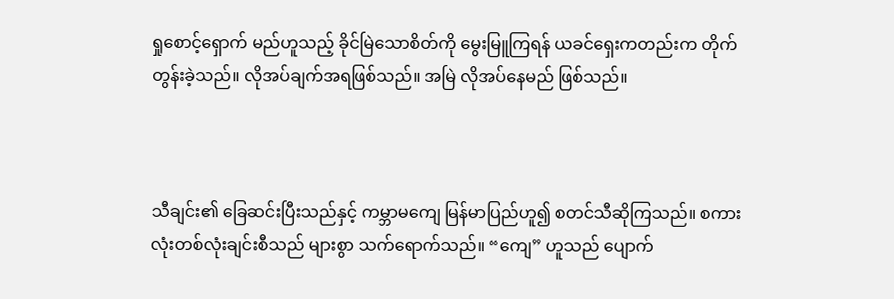ရှုစောင့်ရှောက် မည်ဟူသည့် ခိုင်မြဲသောစိတ်ကို မွေးမြူကြရန် ယခင်ရှေးကတည်းက တိုက်တွန်းခဲ့သည်။ လိုအပ်ချက်အရဖြစ်သည်။ အမြဲ လိုအပ်နေမည် ဖြစ်သည်။



သီချင်း၏ ခြေဆင်းပြီးသည်နှင့် ကမ္ဘာမကျေ မြန်မာပြည်ဟူ၍ စတင်သီဆိုကြသည်။ စကားလုံးတစ်လုံးချင်းစီသည် များစွာ သက်ရောက်သည်။ “ကျေ” ဟူသည် ပျောက်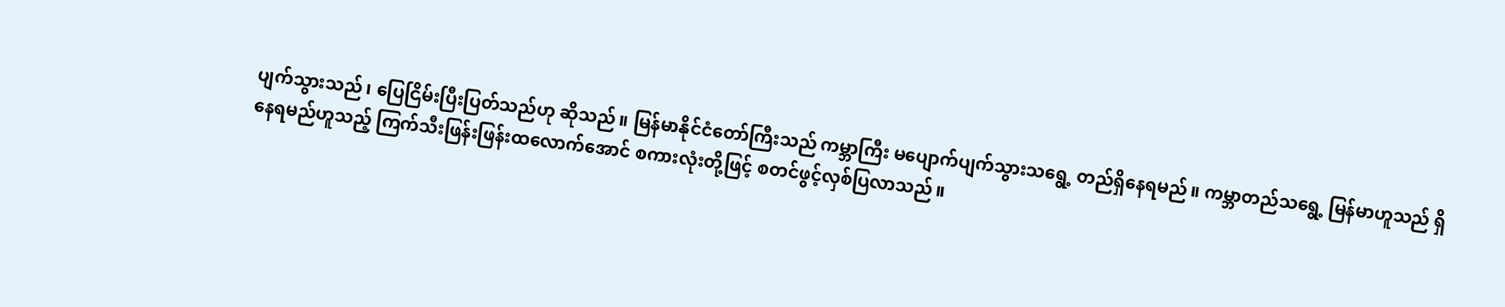ပျက်သွားသည်၊ ပြေငြိမ်းပြီးပြတ်သည်ဟု ဆိုသည်။ မြန်မာနိုင်ငံတော်ကြီးသည် ကမ္ဘာကြီး မပျောက်ပျက်သွားသရွေ့ တည်ရှိနေရမည်။ ကမ္ဘာတည်သရွေ့ မြန်မာဟူသည် ရှိနေရမည်ဟူသည့် ကြက်သီးဖြန်းဖြန်းထလောက်အောင် စကားလုံးတို့ဖြင့် စတင်ဖွင့်လှစ်ပြလာသည်။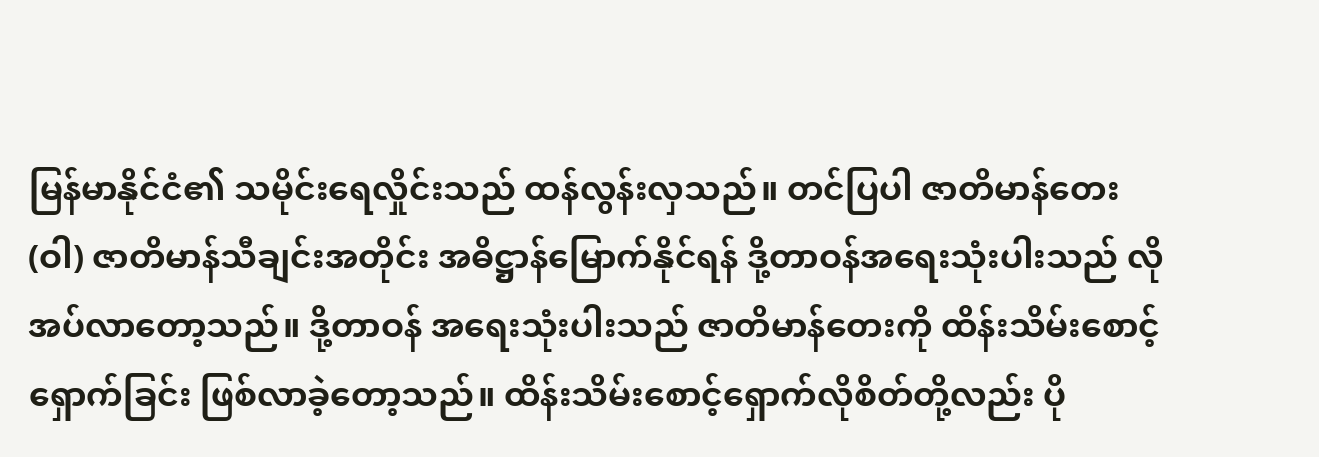မြန်မာနိုင်ငံ၏ သမိုင်းရေလှိုင်းသည် ထန်လွန်းလှသည်။ တင်ပြပါ ဇာတိမာန်တေး(ဝါ) ဇာတိမာန်သီချင်းအတိုင်း အဓိဋ္ဌာန်မြောက်နိုင်ရန် ဒို့တာဝန်အရေးသုံးပါးသည် လိုအပ်လာတော့သည်။ ဒို့တာဝန် အရေးသုံးပါးသည် ဇာတိမာန်တေးကို ထိန်းသိမ်းစောင့်ရှောက်ခြင်း ဖြစ်လာခဲ့တော့သည်။ ထိန်းသိမ်းစောင့်ရှောက်လိုစိတ်တို့လည်း ပို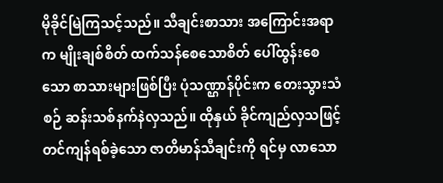မိုခိုင်မြဲကြသင့်သည်။ သီချင်းစာသား အကြောင်းအရာက မျိုးချစ်စိတ် ထက်သန်စေသောစိတ် ပေါ်ထွန်းစေသော စာသားများဖြစ်ပြီး ပုံသဏ္ဌာန်ပိုင်းက တေးသွားသံစဉ် ဆန်းသစ်နက်နဲလှသည်။ ထိုနှယ် ခိုင်ကျည်လှသဖြင့် တင်ကျန်ရစ်ခဲ့သော ဇာတိမာန်သီချင်းကို ရင်မှ လာသော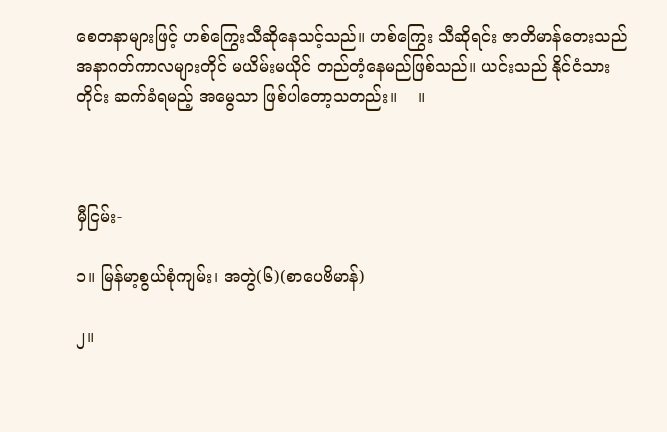စေတနာများဖြင့် ဟစ်ကြွေးသီဆိုနေသင့်သည်။ ဟစ်ကြွေး သီဆိုရင်း ဇာတိမာန်တေးသည် အနာဂတ်ကာလများတိုင် မယိမ်းမယိုင် တည်တံ့နေမည်ဖြစ်သည်။ ယင်းသည် နိုင်ငံသားတိုင်း ဆက်ခံရမည့် အမွေသာ ဖြစ်ပါတော့သတည်း။    ။



မှီငြမ်း-

၁။ မြန်မာ့စွယ်စုံကျမ်း၊ အတွဲ(၆)(စာပေဗိမာန်)

၂။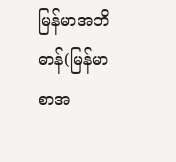မြန်မာအဘိဓာန်(မြန်မာစာအ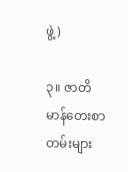ဖွဲ့)

၃။ ဇာတိမာန်တေးစာတမ်းများ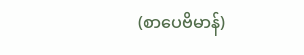(စာပေဗိမာန်)